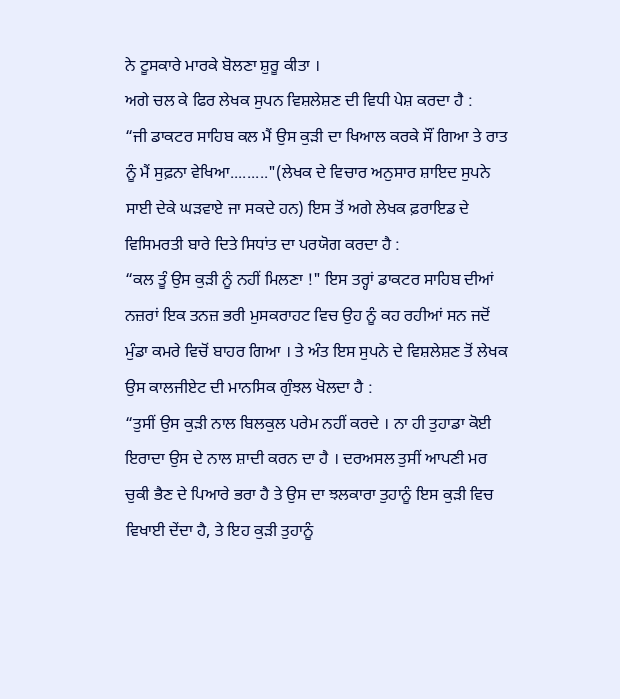ਨੇ ਟੂਸਕਾਰੇ ਮਾਰਕੇ ਬੋਲਣਾ ਸ਼ੁਰੂ ਕੀਤਾ ।
ਅਗੇ ਚਲ ਕੇ ਫਿਰ ਲੇਖਕ ਸੁਪਨ ਵਿਸ਼ਲੇਸ਼ਣ ਦੀ ਵਿਧੀ ਪੇਸ਼ ਕਰਦਾ ਹੈ :
“ਜੀ ਡਾਕਟਰ ਸਾਹਿਬ ਕਲ ਮੈਂ ਉਸ ਕੁੜੀ ਦਾ ਖਿਆਲ ਕਰਕੇ ਸੌਂ ਗਿਆ ਤੇ ਰਾਤ ਨੂੰ ਮੈਂ ਸੁਫ਼ਨਾ ਵੇਖਿਆ........."(ਲੇਖਕ ਦੇ ਵਿਚਾਰ ਅਨੁਸਾਰ ਸ਼ਾਇਦ ਸੁਪਨੇ ਸਾਈ ਦੇਕੇ ਘੜਵਾਏ ਜਾ ਸਕਦੇ ਹਨ) ਇਸ ਤੋਂ ਅਗੇ ਲੇਖਕ ਫ਼ਰਾਇਡ ਦੇ ਵਿਸਿਮਰਤੀ ਬਾਰੇ ਦਿਤੇ ਸਿਧਾਂਤ ਦਾ ਪਰਯੋਗ ਕਰਦਾ ਹੈ :
“ਕਲ ਤੂੰ ਉਸ ਕੁੜੀ ਨੂੰ ਨਹੀਂ ਮਿਲਣਾ !" ਇਸ ਤਰ੍ਹਾਂ ਡਾਕਟਰ ਸਾਹਿਬ ਦੀਆਂ ਨਜ਼ਰਾਂ ਇਕ ਤਨਜ਼ ਭਰੀ ਮੁਸਕਰਾਹਟ ਵਿਚ ਉਹ ਨੂੰ ਕਹ ਰਹੀਆਂ ਸਨ ਜਦੋਂ ਮੁੰਡਾ ਕਮਰੇ ਵਿਚੋਂ ਬਾਹਰ ਗਿਆ । ਤੇ ਅੰਤ ਇਸ ਸੁਪਨੇ ਦੇ ਵਿਸ਼ਲੇਸ਼ਣ ਤੋਂ ਲੇਖਕ ਉਸ ਕਾਲਜੀਏਟ ਦੀ ਮਾਨਸਿਕ ਗੁੰਝਲ ਖੋਲਦਾ ਹੈ :
“ਤੁਸੀਂ ਉਸ ਕੁੜੀ ਨਾਲ ਬਿਲਕੁਲ ਪਰੇਮ ਨਹੀਂ ਕਰਦੇ । ਨਾ ਹੀ ਤੁਹਾਡਾ ਕੋਈ ਇਰਾਦਾ ਉਸ ਦੇ ਨਾਲ ਸ਼ਾਦੀ ਕਰਨ ਦਾ ਹੈ । ਦਰਅਸਲ ਤੁਸੀਂ ਆਪਣੀ ਮਰ ਚੁਕੀ ਭੈਣ ਦੇ ਪਿਆਰੇ ਭਰਾ ਹੈ ਤੇ ਉਸ ਦਾ ਝਲਕਾਰਾ ਤੁਹਾਨੂੰ ਇਸ ਕੁੜੀ ਵਿਚ ਵਿਖਾਈ ਦੇਂਦਾ ਹੈ, ਤੇ ਇਹ ਕੁੜੀ ਤੁਹਾਨੂੰ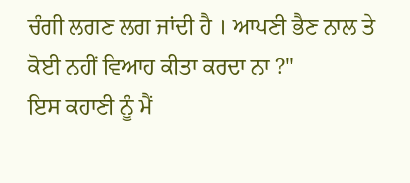ਚੰਗੀ ਲਗਣ ਲਗ ਜਾਂਦੀ ਹੈ । ਆਪਣੀ ਭੈਣ ਨਾਲ ਤੇ ਕੋਈ ਨਹੀਂ ਵਿਆਹ ਕੀਤਾ ਕਰਦਾ ਨਾ ?"
ਇਸ ਕਹਾਣੀ ਨੂੰ ਮੈਂ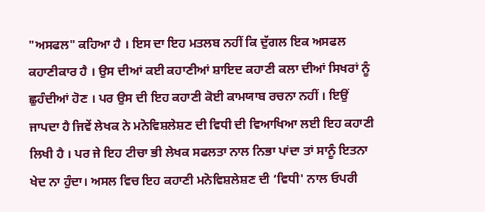"ਅਸਫਲ" ਕਹਿਆ ਹੈ । ਇਸ ਦਾ ਇਹ ਮਤਲਬ ਨਹੀਂ ਕਿ ਦੁੱਗਲ ਇਕ ਅਸਫਲ ਕਹਾਣੀਕਾਰ ਹੈ । ਉਸ ਦੀਆਂ ਕਈ ਕਹਾਣੀਆਂ ਸ਼ਾਇਦ ਕਹਾਣੀ ਕਲਾ ਦੀਆਂ ਸਿਖਰਾਂ ਨੂੰ ਛੁਹੰਦੀਆਂ ਹੋਣ । ਪਰ ਉਸ ਦੀ ਇਹ ਕਹਾਣੀ ਕੋਈ ਕਾਮਯਾਬ ਰਚਨਾ ਨਹੀਂ । ਇਉਂ ਜਾਪਦਾ ਹੈ ਜਿਵੇਂ ਲੇਖਕ ਨੇ ਮਨੋਵਿਸ਼ਲੇਸ਼ਣ ਦੀ ਵਿਧੀ ਦੀ ਵਿਆਖਿਆ ਲਈ ਇਹ ਕਹਾਣੀ ਲਿਖੀ ਹੈ । ਪਰ ਜੇ ਇਹ ਟੀਚਾ ਭੀ ਲੇਖਕ ਸਫਲਤਾ ਨਾਲ ਨਿਭਾ ਪਾਂਦਾ ਤਾਂ ਸਾਨੂੰ ਇਤਨਾ ਖੇਦ ਨਾ ਹੁੰਦਾ। ਅਸਲ ਵਿਚ ਇਹ ਕਹਾਣੀ ਮਨੋਵਿਸ਼ਲੇਸ਼ਣ ਦੀ ‘ਵਿਧੀ' ਨਾਲ ਓਪਰੀ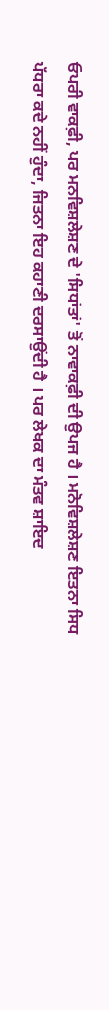ਓਪਰੀ ਵਾਕਫ਼ੀ, ਪਰ ਮਨਵਿਸ਼ਲੇਸ਼ਣ ਦੇ 'ਸਿਧਾਂਤਾਂ' ਤੋਂ ਨਾਵਾਕਫ਼ੀ ਦੀ ਉਪਜ ਹੈ । ਮਨੋਵਿਸ਼ਲੇਸ਼ਣ ਇਤਨਾ ਸਿਧ ਪੱਧਰਾ ਕਦੇ ਨਹੀਂ ਹੁੰਦਾ, ਜਿਤਨਾ ਇਹ ਕਹਾਣੀ ਦਰਸਾਉਂਦੀ ਹੈ । ਪਰ ਲੇਖਕ ਦਾ ਮੰਤਵ ਸ਼ਾਇਦ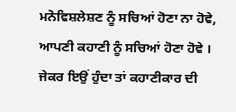ਮਨੋਵਿਸ਼ਲੇਸ਼ਣ ਨੂੰ ਸਚਿਆਂ ਹੋਣਾ ਨਾ ਹੋਵੇ, ਆਪਣੀ ਕਹਾਣੀ ਨੂੰ ਸਚਿਆਂ ਹੋਣਾ ਹੋਵੇ । ਜੇਕਰ ਇਉਂ ਹੁੰਦਾ ਤਾਂ ਕਹਾਣੀਕਾਰ ਦੀ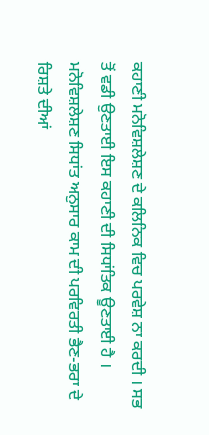ਕਹਾਣੀ ਮਨੋਵਿਸ਼ਲੇਸ਼ਣ ਦੇ ਕਲਿਨਿਕ ਵਿਚ ਪਰਵੇਸ਼ ਨਾ ਕਰਦੀ । ਸਭ ਤੋਂ ਵਡੀ ਉਣਤਾਈ ਇਸ ਕਹਾਣੀ ਦੀ ਸਿਧਾਂਤਿਕ ਊਣਤਾਈ ਹੈ । ਮਨੋਵਿਸ਼ਲੇਸ਼ਣ ਸਿਧਾਂਤ ਅਨੁਸਾਰ ਕਾਮ ਦੀ ਪਰਵਿਰਤੀ ਭੈਣ-ਭਰਾ ਦੇ ਰਿਸ਼ਤੇ ਦੀਆਂ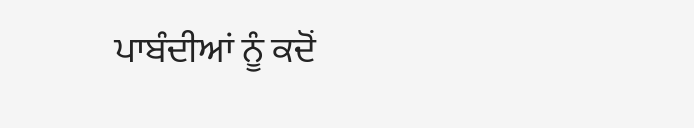ਪਾਬੰਦੀਆਂ ਨੂੰ ਕਦੋਂ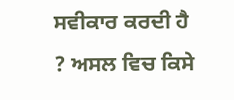ਸਵੀਕਾਰ ਕਰਦੀ ਹੈ ? ਅਸਲ ਵਿਚ ਕਿਸੇ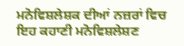ਮਨੋਵਿਸ਼ਲੇਸ਼ਕ ਦੀਆਂ ਨਜ਼ਰਾਂ ਵਿਚ ਇਹ ਕਹਾਣੀ ਮਨੋਵਿਸ਼ਲੇਸ਼ਣ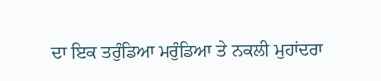ਦਾ ਇਕ ਤਰੁੰਡਿਆ ਮਰੁੰਡਿਆ ਤੇ ਨਕਲੀ ਮੁਹਾਂਦਰਾ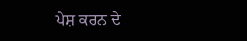ਪੇਸ਼ ਕਰਨ ਦੇ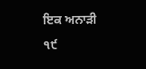ਇਕ ਅਨਾੜੀ
੧੯